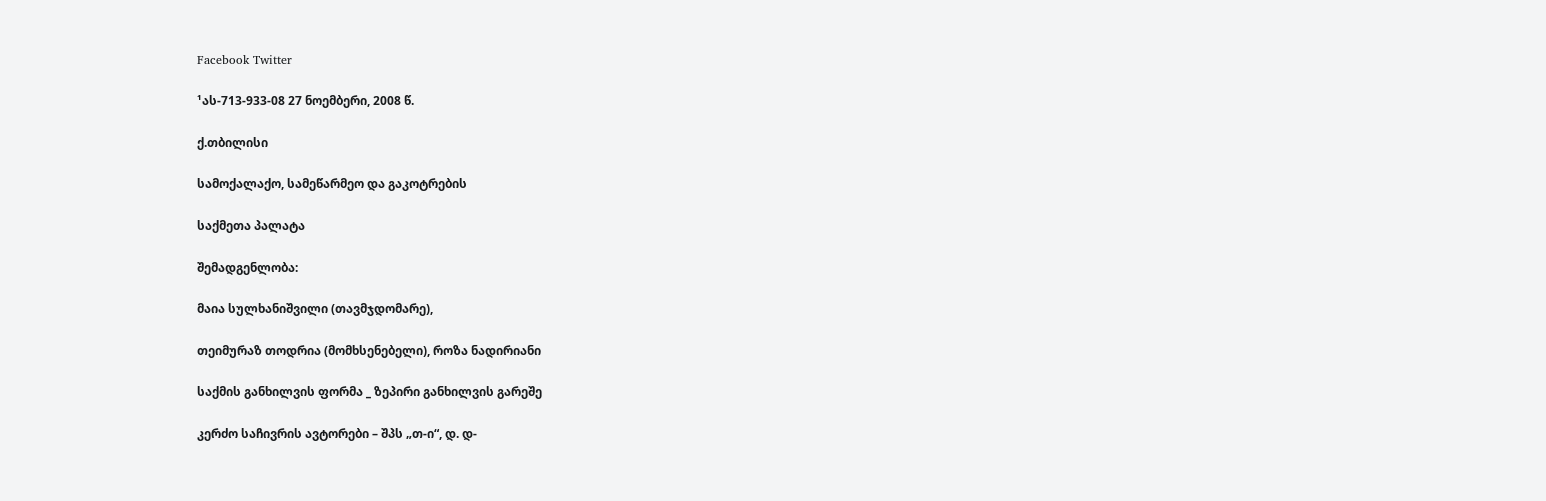Facebook Twitter

¹ას-713-933-08 27 ნოემბერი, 2008 წ.

ქ.თბილისი

სამოქალაქო, სამეწარმეო და გაკოტრების

საქმეთა პალატა

შემადგენლობა:

მაია სულხანიშვილი (თავმჯდომარე),

თეიმურაზ თოდრია (მომხსენებელი), როზა ნადირიანი

საქმის განხილვის ფორმა _ ზეპირი განხილვის გარეშე

კერძო საჩივრის ავტორები – შპს „თ-ი“, დ. დ-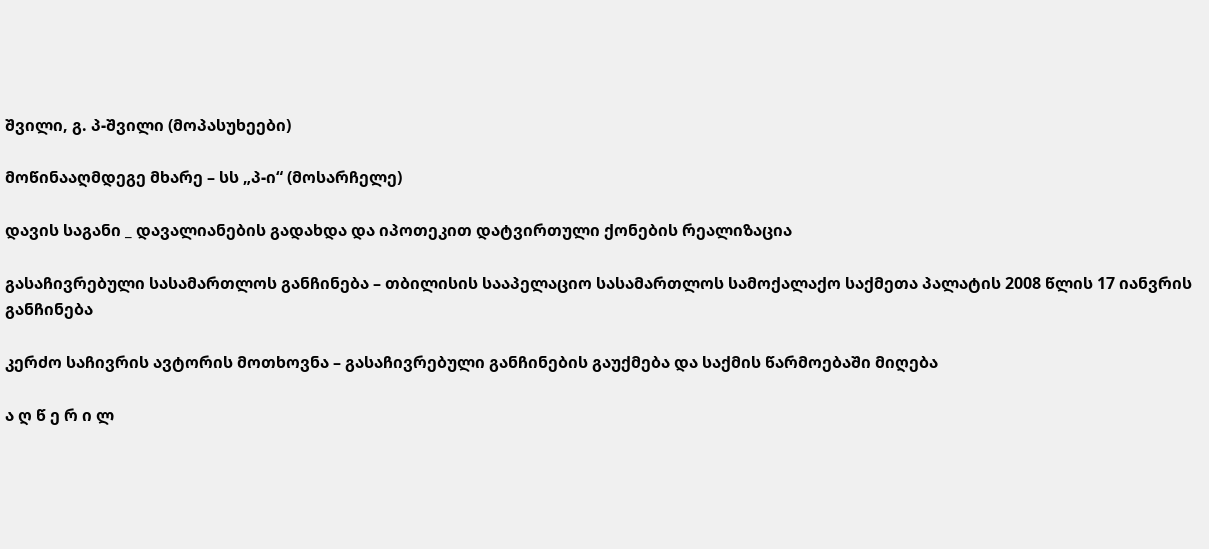შვილი, გ. პ-შვილი (მოპასუხეები)

მოწინააღმდეგე მხარე – სს „პ-ი“ (მოსარჩელე)

დავის საგანი _ დავალიანების გადახდა და იპოთეკით დატვირთული ქონების რეალიზაცია

გასაჩივრებული სასამართლოს განჩინება – თბილისის სააპელაციო სასამართლოს სამოქალაქო საქმეთა პალატის 2008 წლის 17 იანვრის განჩინება

კერძო საჩივრის ავტორის მოთხოვნა – გასაჩივრებული განჩინების გაუქმება და საქმის წარმოებაში მიღება

ა ღ წ ე რ ი ლ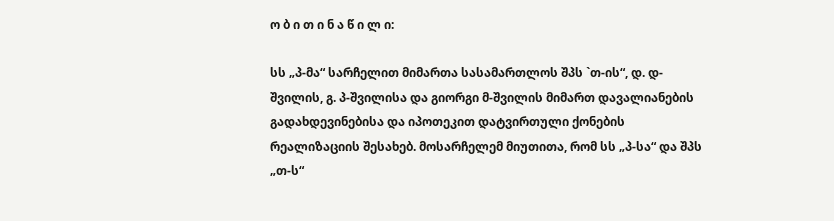ო ბ ი თ ი ნ ა წ ი ლ ი:

სს „პ-მა“ სარჩელით მიმართა სასამართლოს შპს `თ-ის“, დ. დ-შვილის, გ. პ-შვილისა და გიორგი მ-შვილის მიმართ დავალიანების გადახდევინებისა და იპოთეკით დატვირთული ქონების რეალიზაციის შესახებ. მოსარჩელემ მიუთითა, რომ სს „პ-სა“ და შპს „თ-ს“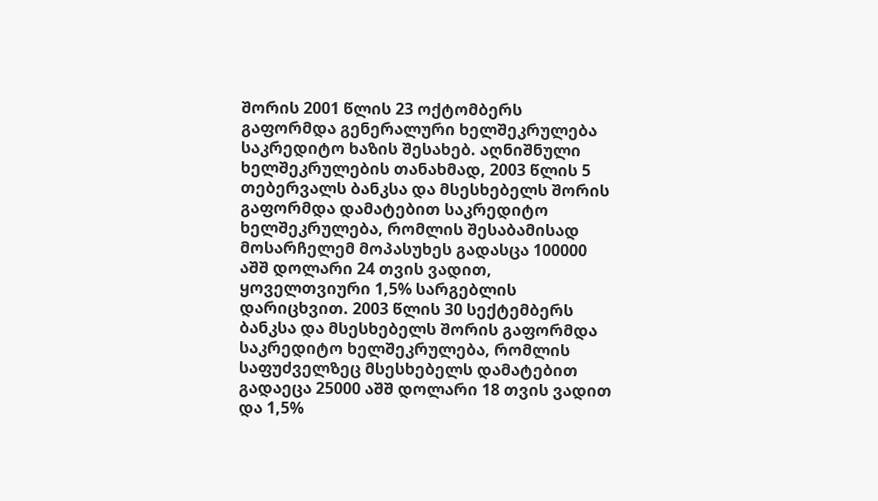შორის 2001 წლის 23 ოქტომბერს გაფორმდა გენერალური ხელშეკრულება საკრედიტო ხაზის შესახებ. აღნიშნული ხელშეკრულების თანახმად, 2003 წლის 5 თებერვალს ბანკსა და მსესხებელს შორის გაფორმდა დამატებით საკრედიტო ხელშეკრულება, რომლის შესაბამისად მოსარჩელემ მოპასუხეს გადასცა 100000 აშშ დოლარი 24 თვის ვადით, ყოველთვიური 1,5% სარგებლის დარიცხვით. 2003 წლის 30 სექტემბერს ბანკსა და მსესხებელს შორის გაფორმდა საკრედიტო ხელშეკრულება, რომლის საფუძველზეც მსესხებელს დამატებით გადაეცა 25000 აშშ დოლარი 18 თვის ვადით და 1,5%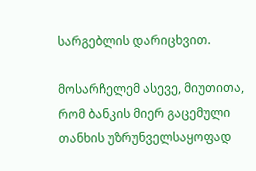სარგებლის დარიცხვით.

მოსარჩელემ ასევე, მიუთითა, რომ ბანკის მიერ გაცემული თანხის უზრუნველსაყოფად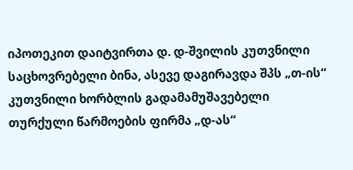იპოთეკით დაიტვირთა დ. დ-შვილის კუთვნილი საცხოვრებელი ბინა, ასევე დაგირავდა შპს „თ-ის“ კუთვნილი ხორბლის გადამამუშავებელი თურქული წარმოების ფირმა „დ-ას“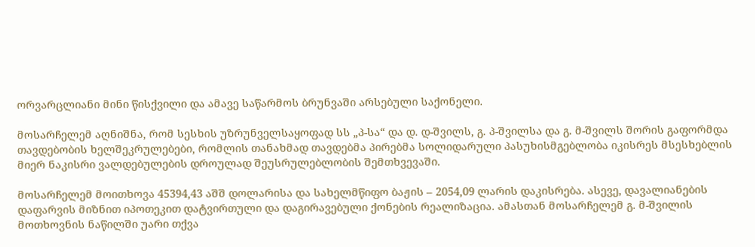ორვარცლიანი მინი წისქვილი და ამავე საწარმოს ბრუნვაში არსებული საქონელი.

მოსარჩელემ აღნიშნა, რომ სესხის უზრუნველსაყოფად სს „პ-სა“ და დ. დ-შვილს, გ. პ-შვილსა და გ. მ-შვილს შორის გაფორმდა თავდებობის ხელშეკრულებები, რომლის თანახმად თავდებმა პირებმა სოლიდარული პასუხისმგებლობა იკისრეს მსესხებლის მიერ ნაკისრი ვალდებულების დროულად შეუსრულებლობის შემთხვევაში.

მოსარჩელემ მოითხოვა 45394,43 აშშ დოლარისა და სახელმწიფო ბაჟის – 2054,09 ლარის დაკისრება. ასევე, დავალიანების დაფარვის მიზნით იპოთეკით დატვირთული და დაგირავებული ქონების რეალიზაცია. ამასთან მოსარჩელემ გ. მ-შვილის მოთხოვნის ნაწილში უარი თქვა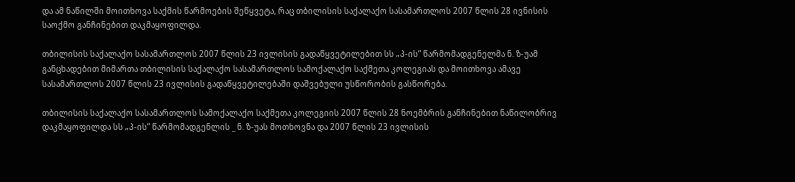და ამ ნაწილში მოითხოვა საქმის წარმოების შეწყვეტა, რაც თბილისის საქალაქო სასამართლოს 2007 წლის 28 ივნისის საოქმო განჩინებით დაკმაყოფილდა.

თბილისის საქალაქო სასამართლოს 2007 წლის 23 ივლისის გადაწყვეტილებით სს „პ-ის“ წარმომადგენელმა ნ. ზ-უამ განცხადებით მიმართა თბილისის საქალაქო სასამართლოს სამოქალაქო საქმეთა კოლეგიას და მოითხოვა ამავე სასამართლოს 2007 წლის 23 ივლისის გადაწყვეტილებაში დაშვებული უსწორობის გასწორება.

თბილისის საქალაქო სასამართლოს სამოქალაქო საქმეთა კოლეგიის 2007 წლის 28 ნოემბრის განჩინებით ნაწილობრივ დაკმაყოფილდა სს „პ-ის“ წარმომადგენლის _ ნ. ზ-უას მოთხოვნა და 2007 წლის 23 ივლისის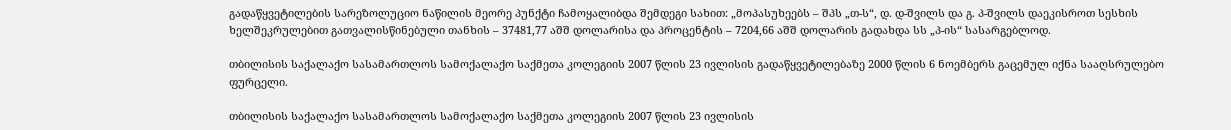გადაწყვეტილების სარეზოლუციო ნაწილის მეორე პუნქტი ჩამოყალიბდა შემდეგი სახით: „მოპასუხეებს – შპს „თ-ს“, დ. დ-შვილს და გ. პ-შვილს დაეკისროთ სესხის ხელშეკრულებით გათვალისწინებული თანხის – 37481,77 აშშ დოლარისა და პროცენტის – 7204,66 აშშ დოლარის გადახდა სს „პ-ის“ სასარგებლოდ.

თბილისის საქალაქო სასამართლოს სამოქალაქო საქმეთა კოლეგიის 2007 წლის 23 ივლისის გადაწყვეტილებაზე 2000 წლის 6 ნოემბერს გაცემულ იქნა სააღსრულებო ფურცელი.

თბილისის საქალაქო სასამართლოს სამოქალაქო საქმეთა კოლეგიის 2007 წლის 23 ივლისის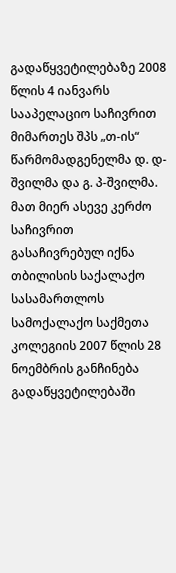გადაწყვეტილებაზე 2008 წლის 4 იანვარს სააპელაციო საჩივრით მიმართეს შპს „თ-ის“ წარმომადგენელმა დ. დ-შვილმა და გ. პ-შვილმა. მათ მიერ ასევე კერძო საჩივრით გასაჩივრებულ იქნა თბილისის საქალაქო სასამართლოს სამოქალაქო საქმეთა კოლეგიის 2007 წლის 28 ნოემბრის განჩინება გადაწყვეტილებაში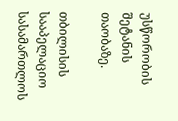უსწორობის შეტანის თაობაზე.

თბილისის სააპელაციო სასამართლოს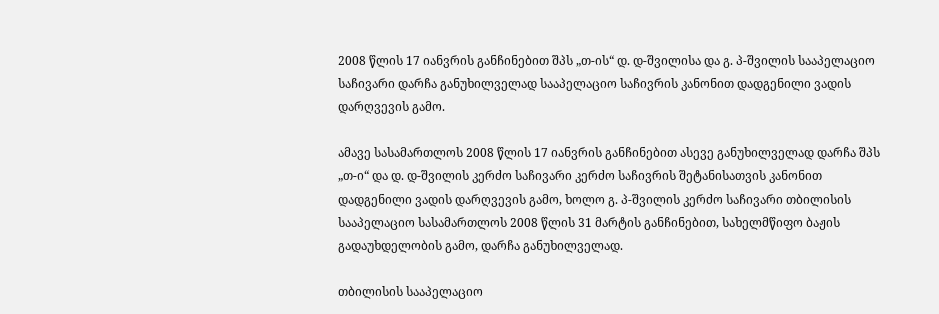2008 წლის 17 იანვრის განჩინებით შპს „თ-ის“ დ. დ-შვილისა და გ. პ-შვილის სააპელაციო საჩივარი დარჩა განუხილველად სააპელაციო საჩივრის კანონით დადგენილი ვადის დარღვევის გამო.

ამავე სასამართლოს 2008 წლის 17 იანვრის განჩინებით ასევე განუხილველად დარჩა შპს „თ-ი“ და დ. დ-შვილის კერძო საჩივარი კერძო საჩივრის შეტანისათვის კანონით დადგენილი ვადის დარღვევის გამო, ხოლო გ. პ-შვილის კერძო საჩივარი თბილისის სააპელაციო სასამართლოს 2008 წლის 31 მარტის განჩინებით, სახელმწიფო ბაჟის გადაუხდელობის გამო, დარჩა განუხილველად.

თბილისის სააპელაციო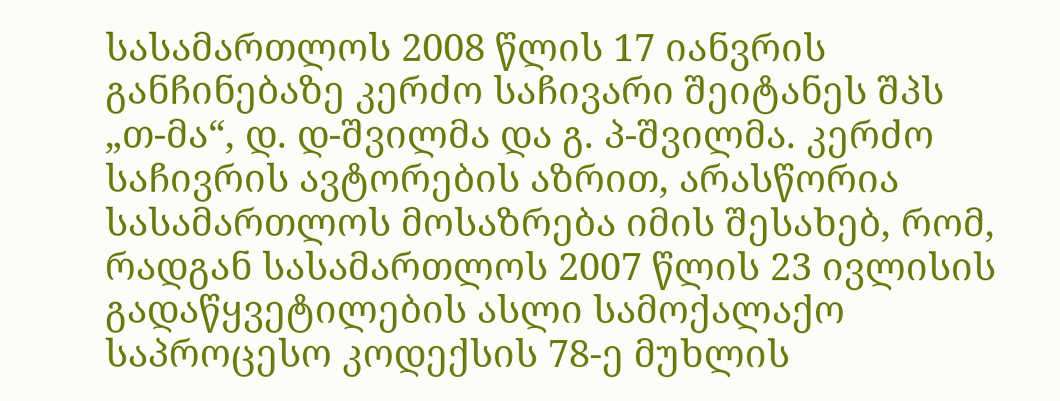სასამართლოს 2008 წლის 17 იანვრის განჩინებაზე კერძო საჩივარი შეიტანეს შპს „თ-მა“, დ. დ-შვილმა და გ. პ-შვილმა. კერძო საჩივრის ავტორების აზრით, არასწორია სასამართლოს მოსაზრება იმის შესახებ, რომ, რადგან სასამართლოს 2007 წლის 23 ივლისის გადაწყვეტილების ასლი სამოქალაქო საპროცესო კოდექსის 78-ე მუხლის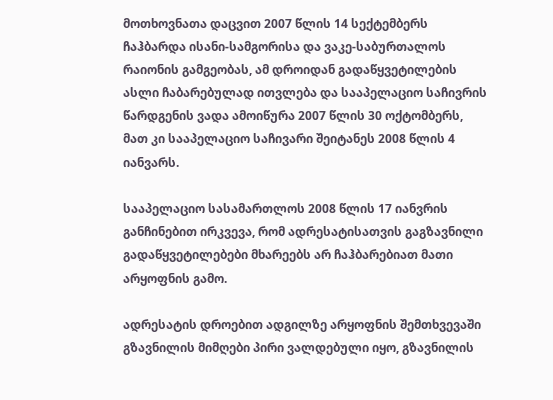მოთხოვნათა დაცვით 2007 წლის 14 სექტემბერს ჩაჰბარდა ისანი-სამგორისა და ვაკე-საბურთალოს რაიონის გამგეობას, ამ დროიდან გადაწყვეტილების ასლი ჩაბარებულად ითვლება და სააპელაციო საჩივრის წარდგენის ვადა ამოიწურა 2007 წლის 30 ოქტომბერს, მათ კი სააპელაციო საჩივარი შეიტანეს 2008 წლის 4 იანვარს.

სააპელაციო სასამართლოს 2008 წლის 17 იანვრის განჩინებით ირკვევა, რომ ადრესატისათვის გაგზავნილი გადაწყვეტილებები მხარეებს არ ჩაჰბარებიათ მათი არყოფნის გამო.

ადრესატის დროებით ადგილზე არყოფნის შემთხვევაში გზავნილის მიმღები პირი ვალდებული იყო, გზავნილის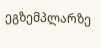ეგზემპლარზე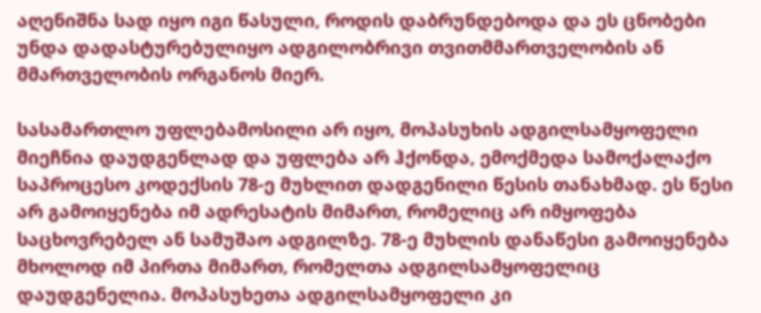აღენიშნა სად იყო იგი წასული, როდის დაბრუნდებოდა და ეს ცნობები უნდა დადასტურებულიყო ადგილობრივი თვითმმართველობის ან მმართველობის ორგანოს მიერ.

სასამართლო უფლებამოსილი არ იყო, მოპასუხის ადგილსამყოფელი მიეჩნია დაუდგენლად და უფლება არ ჰქონდა, ემოქმედა სამოქალაქო საპროცესო კოდექსის 78-ე მუხლით დადგენილი წესის თანახმად. ეს წესი არ გამოიყენება იმ ადრესატის მიმართ, რომელიც არ იმყოფება საცხოვრებელ ან სამუშაო ადგილზე. 78-ე მუხლის დანაწესი გამოიყენება მხოლოდ იმ პირთა მიმართ, რომელთა ადგილსამყოფელიც დაუდგენელია. მოპასუხეთა ადგილსამყოფელი კი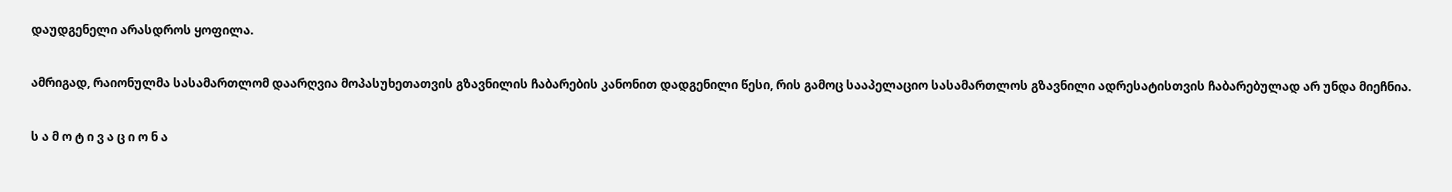დაუდგენელი არასდროს ყოფილა.

ამრიგად, რაიონულმა სასამართლომ დაარღვია მოპასუხეთათვის გზავნილის ჩაბარების კანონით დადგენილი წესი, რის გამოც სააპელაციო სასამართლოს გზავნილი ადრესატისთვის ჩაბარებულად არ უნდა მიეჩნია.

ს ა მ ო ტ ი ვ ა ც ი ო ნ ა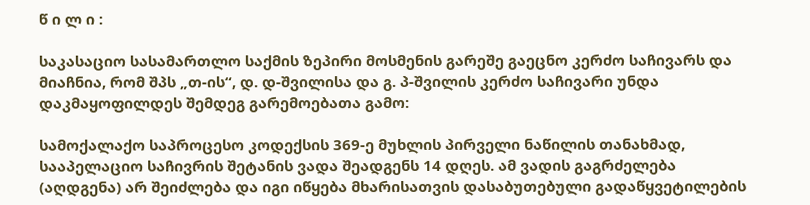წ ი ლ ი :

საკასაციო სასამართლო საქმის ზეპირი მოსმენის გარეშე გაეცნო კერძო საჩივარს და მიაჩნია, რომ შპს „თ-ის“, დ. დ-შვილისა და გ. პ-შვილის კერძო საჩივარი უნდა დაკმაყოფილდეს შემდეგ გარემოებათა გამო:

სამოქალაქო საპროცესო კოდექსის 369-ე მუხლის პირველი ნაწილის თანახმად, სააპელაციო საჩივრის შეტანის ვადა შეადგენს 14 დღეს. ამ ვადის გაგრძელება (აღდგენა) არ შეიძლება და იგი იწყება მხარისათვის დასაბუთებული გადაწყვეტილების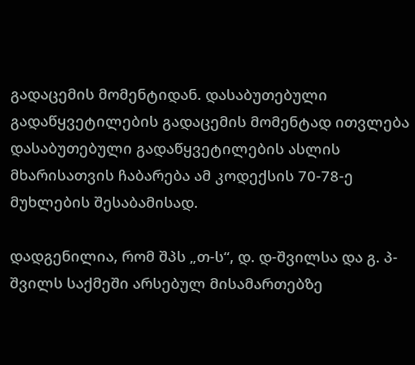გადაცემის მომენტიდან. დასაბუთებული გადაწყვეტილების გადაცემის მომენტად ითვლება დასაბუთებული გადაწყვეტილების ასლის მხარისათვის ჩაბარება ამ კოდექსის 70-78-ე მუხლების შესაბამისად.

დადგენილია, რომ შპს „თ-ს“, დ. დ-შვილსა და გ. პ-შვილს საქმეში არსებულ მისამართებზე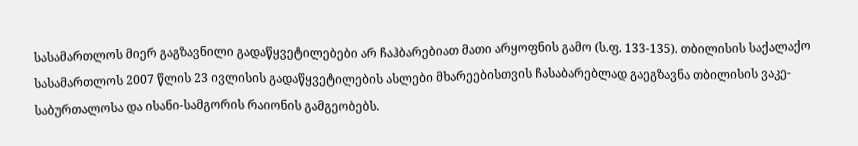სასამართლოს მიერ გაგზავნილი გადაწყვეტილებები არ ჩაჰბარებიათ მათი არყოფნის გამო (ს.ფ. 133-135). თბილისის საქალაქო სასამართლოს 2007 წლის 23 ივლისის გადაწყვეტილების ასლები მხარეებისთვის ჩასაბარებლად გაეგზავნა თბილისის ვაკე-საბურთალოსა და ისანი-სამგორის რაიონის გამგეობებს.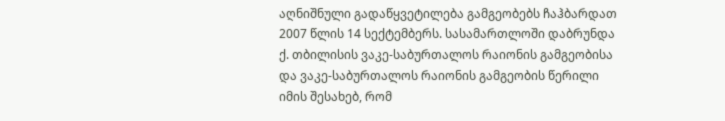აღნიშნული გადაწყვეტილება გამგეობებს ჩაჰბარდათ 2007 წლის 14 სექტემბერს. სასამართლოში დაბრუნდა ქ. თბილისის ვაკე-საბურთალოს რაიონის გამგეობისა და ვაკე-საბურთალოს რაიონის გამგეობის წერილი იმის შესახებ, რომ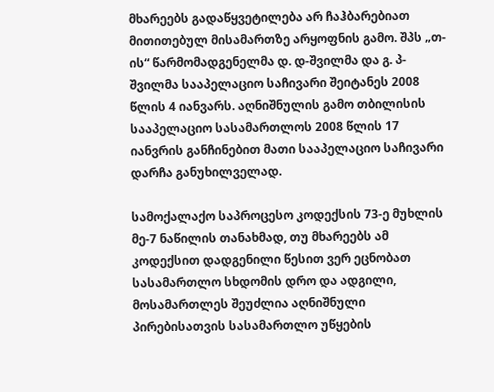მხარეებს გადაწყვეტილება არ ჩაჰბარებიათ მითითებულ მისამართზე არყოფნის გამო. შპს „თ-ის“ წარმომადგენელმა დ. დ-შვილმა და გ. პ-შვილმა სააპელაციო საჩივარი შეიტანეს 2008 წლის 4 იანვარს. აღნიშნულის გამო თბილისის სააპელაციო სასამართლოს 2008 წლის 17 იანვრის განჩინებით მათი სააპელაციო საჩივარი დარჩა განუხილველად.

სამოქალაქო საპროცესო კოდექსის 73-ე მუხლის მე-7 ნაწილის თანახმად, თუ მხარეებს ამ კოდექსით დადგენილი წესით ვერ ეცნობათ სასამართლო სხდომის დრო და ადგილი, მოსამართლეს შეუძლია აღნიშნული პირებისათვის სასამართლო უწყების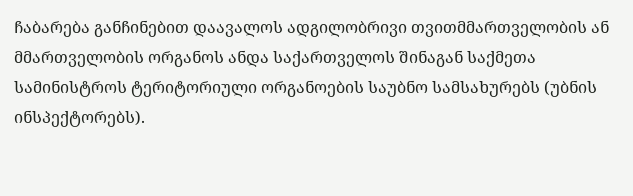ჩაბარება განჩინებით დაავალოს ადგილობრივი თვითმმართველობის ან მმართველობის ორგანოს ანდა საქართველოს შინაგან საქმეთა სამინისტროს ტერიტორიული ორგანოების საუბნო სამსახურებს (უბნის ინსპექტორებს).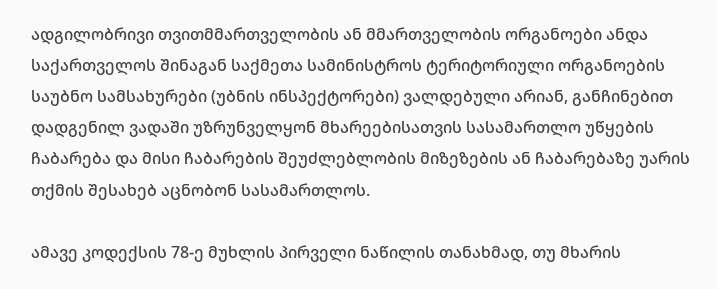ადგილობრივი თვითმმართველობის ან მმართველობის ორგანოები ანდა საქართველოს შინაგან საქმეთა სამინისტროს ტერიტორიული ორგანოების საუბნო სამსახურები (უბნის ინსპექტორები) ვალდებული არიან, განჩინებით დადგენილ ვადაში უზრუნველყონ მხარეებისათვის სასამართლო უწყების ჩაბარება და მისი ჩაბარების შეუძლებლობის მიზეზების ან ჩაბარებაზე უარის თქმის შესახებ აცნობონ სასამართლოს.

ამავე კოდექსის 78-ე მუხლის პირველი ნაწილის თანახმად, თუ მხარის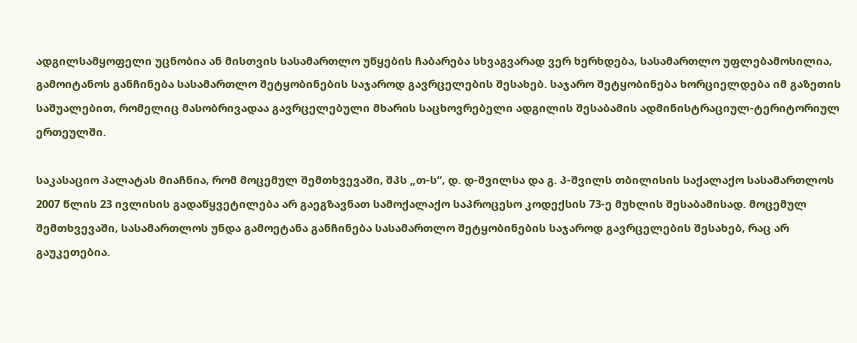ადგილსამყოფელი უცნობია ან მისთვის სასამართლო უწყების ჩაბარება სხვაგვარად ვერ ხერხდება, სასამართლო უფლებამოსილია, გამოიტანოს განჩინება სასამართლო შეტყობინების საჯაროდ გავრცელების შესახებ. საჯარო შეტყობინება ხორციელდება იმ გაზეთის საშუალებით, რომელიც მასობრივადაა გავრცელებული მხარის საცხოვრებელი ადგილის შესაბამის ადმინისტრაციულ-ტერიტორიულ ერთეულში.

საკასაციო პალატას მიაჩნია, რომ მოცემულ შემთხვევაში, შპს „თ-ს“, დ. დ-შვილსა და გ. პ-შვილს თბილისის საქალაქო სასამართლოს 2007 წლის 23 ივლისის გადაწყვეტილება არ გაეგზავნათ სამოქალაქო საპროცესო კოდექსის 73-ე მუხლის შესაბამისად. მოცემულ შემთხვევაში, სასამართლოს უნდა გამოეტანა განჩინება სასამართლო შეტყობინების საჯაროდ გავრცელების შესახებ, რაც არ გაუკეთებია.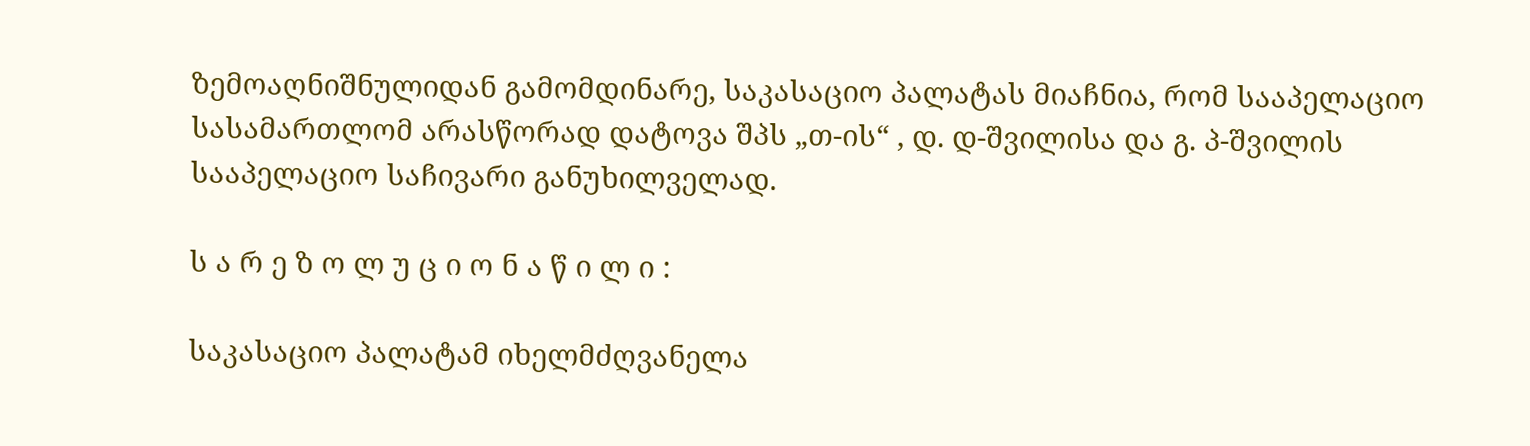ზემოაღნიშნულიდან გამომდინარე, საკასაციო პალატას მიაჩნია, რომ სააპელაციო სასამართლომ არასწორად დატოვა შპს „თ-ის“ , დ. დ-შვილისა და გ. პ-შვილის სააპელაციო საჩივარი განუხილველად.

ს ა რ ე ზ ო ლ უ ც ი ო ნ ა წ ი ლ ი :

საკასაციო პალატამ იხელმძღვანელა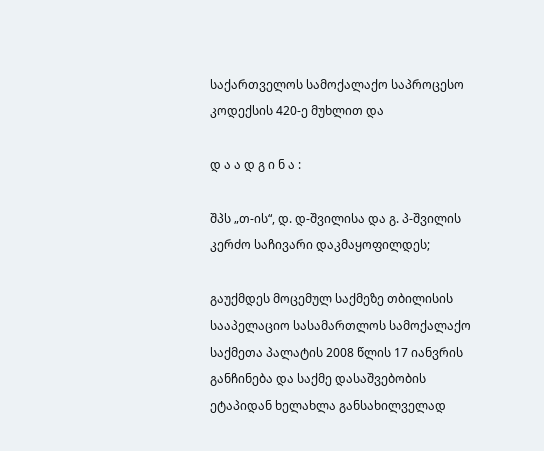საქართველოს სამოქალაქო საპროცესო კოდექსის 420-ე მუხლით და

დ ა ა დ გ ი ნ ა :

შპს „თ-ის“, დ. დ-შვილისა და გ. პ-შვილის კერძო საჩივარი დაკმაყოფილდეს;

გაუქმდეს მოცემულ საქმეზე თბილისის სააპელაციო სასამართლოს სამოქალაქო საქმეთა პალატის 2008 წლის 17 იანვრის განჩინება და საქმე დასაშვებობის ეტაპიდან ხელახლა განსახილველად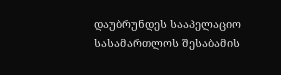დაუბრუნდეს სააპელაციო სასამართლოს შესაბამის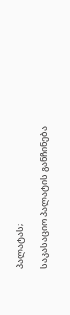პალატას;

საკასაციო პალატის განჩინება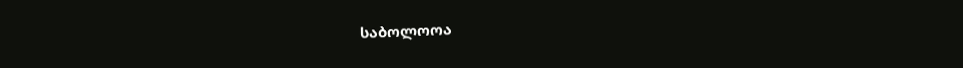საბოლოოა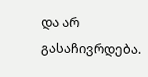და არ გასაჩივრდება.